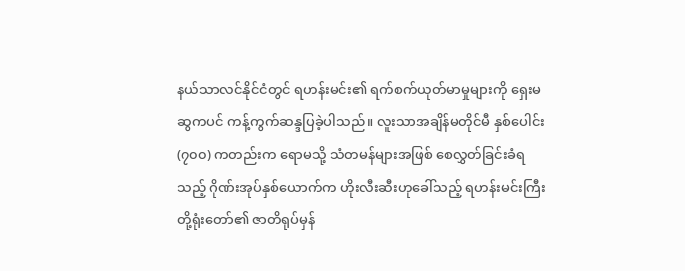နယ်သာလင်နိုင်ငံတွင် ရဟန်းမင်း၏ ရက်စက်ယုတ်မာမှုများကို ရှေးမဆွကပင် ကန့်ကွက်ဆန္ဒပြခဲ့ပါသည်။ လူးသာအချိန်မတိုင်မီ နှစ်ပေါင်း (၇၀၀) ကတည်းက ရောမသို့ သံတမန်များအဖြစ် စေလွှတ်ခြင်းခံရသည့် ဂိုဏ်းအုပ်နှစ်ယောက်က ဟိုးလီးဆီးဟုခေါ်သည့် ရဟန်းမင်းကြီးတို့ရုံးတော်၏ ဇာတိရုပ်မှန်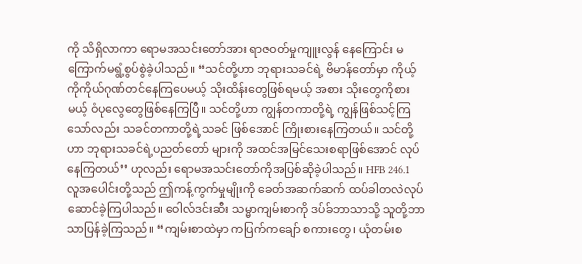ကို သိရှိလာကာ ရောမအသင်းတော်အား ရာဇဝတ်မှုကျူးလွန် နေကြောင်း မကြောက်မရွံ့စွပ်စွဲခဲ့ပါသည်။ ‘‘သင်တို့ဟာ ဘုရားသခင်ရဲ့ ဗိမာန်တော်မှာ ကိုယ့်ကိုကိုယ်ဂုဏ်တင်နေကြပေမယ့် သိုးထိန်းတွေဖြစ်ရမယ့် အစား သိုးတွေကိုစားမယ့် ဝံပုလွေတွေဖြစ်နေကြပြီ။ သင်တို့ဟာ ကျွန်တကာတို့ရဲ့ ကျွန်ဖြစ်သင့်ကြသော်လည်း သခင်တကာတို့ရဲ့သခင် ဖြစ်အောင် ကြိုးစားနေကြတယ်။ သင်တို့ဟာ ဘုရားသခင်ရဲ့ပညတ်တော် များကို အထင်အမြင်သေးစရာဖြစ်အောင် လုပ်နေကြတယ်’’ ဟုလည်း ရောမအသင်းတော်ကိုအပြစ်ဆိုခဲ့ပါသည်။ HFB 246.1
လူအပေါင်းတို့သည် ဤကန့်ကွက်မှုမျိုးကို ခေတ်အဆက်ဆက် ထပ်ခါတလဲလုပ်ဆောင်ခဲ့ကြပါသည်။ ဝေါလ်ဒင်းဆီး သမ္မာကျမ်းစာကို ဒပ်ခ်ဘာသာသို့ သူတို့ဘာသာပြန်ခဲ့ကြသည်။ ‘‘ကျမ်းစာထဲမှာ ကပြက်ကချော် စကားတွေ၊ ယုံတမ်းစ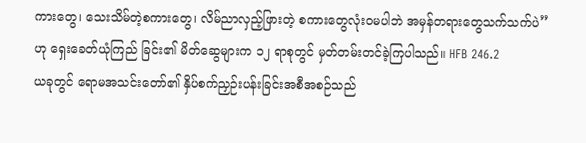ကားတွေ၊ သေးသိမ်တဲ့စကားတွေ၊ လိမ်ညာလှည့်ဖြားတဲ့ စကားတွေလုံးဝမပါဘဲ အမှန်တရားတွေသက်သက်ပဲ’’ ဟု ရှေးခေတ်ယုံကြည် ခြင်း၏ မိတ်ဆွေများက ၁၂ ရာစုတွင် မှတ်တမ်းတင်ခဲ့ကြပါသည်။ HFB 246.2
ယခုတွင် ရောမအသင်းတော်၏ နှိပ်စက်ညှဉ်းပန်းခြင်းအစီအစဉ်သည်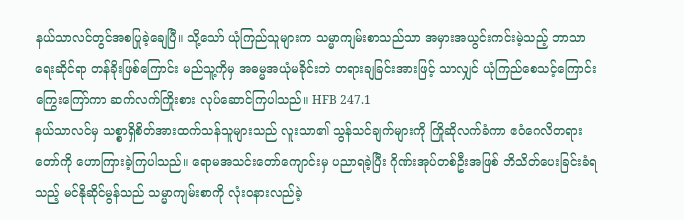နယ်သာလင်တွင်အစပြုခဲ့ချေပြီ။ သို့သော် ယုံကြည်သူများက သမ္မာကျမ်းစာသည်သာ အမှားအယွင်းကင်းမဲ့သည့် ဘာသာရေးဆိုင်ရာ တန်ခိုးဖြစ်ကြောင်း မည်သူ့ကိုမှ အဓမ္မအယုံမခိုင်းဘဲ တရားချခြင်းအားဖြင့် သာလျှင် ယုံကြည်စေသင့်ကြောင်း ကြွေးကြော်ကာ ဆက်လက်ကြိုးစား လုပ်ဆောင်ကြပါသည်။ HFB 247.1
နယ်သာလင်မှ သစ္စာရှိစိတ်အားထက်သန်သူများသည် လူးသာ၏ သွန်သင်ချက်များကို ကြိုဆိုလက်ခံကာ ဧဝံဂေလိတရားတော်ကို ဟောကြားခဲ့ကြပါသည်။ ရောမအသင်းတော်ကျောင်းမှ ပညာရခဲ့ပြီး ဂိုဏ်းအုပ်တစ်ဦးအဖြစ် ဘိသိတ်ပေးခြင်းခံရသည့် မင်နိုဆိုင်မွန်သည် သမ္မာကျမ်းစာကို လုံးဝနားလည်ခဲ့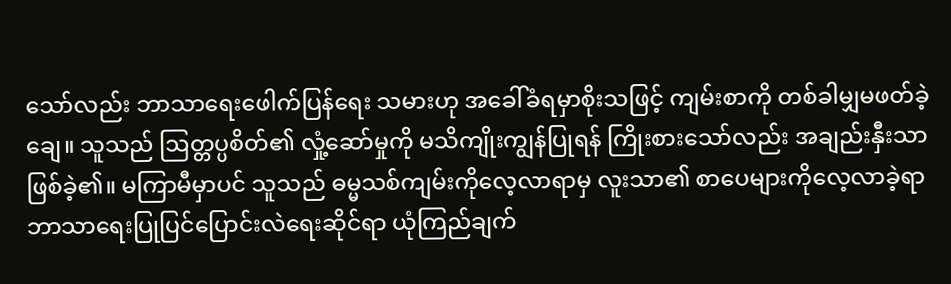သော်လည်း ဘာသာရေးဖေါက်ပြန်ရေး သမားဟု အခေါ်ခံရမှာစိုးသဖြင့် ကျမ်းစာကို တစ်ခါမျှမဖတ်ခဲ့ချေ။ သူသည် ဩတ္တပ္ပစိတ်၏ လှုံ့ဆော်မှုကို မသိကျိုးကျွန်ပြုရန် ကြိုးစားသော်လည်း အချည်းနှီးသာဖြစ်ခဲ့၏။ မကြာမီမှာပင် သူသည် ဓမ္မသစ်ကျမ်းကိုလေ့လာရာမှ လူးသာ၏ စာပေများကိုလေ့လာခဲ့ရာ ဘာသာရေးပြုပြင်ပြောင်းလဲရေးဆိုင်ရာ ယုံကြည်ချက်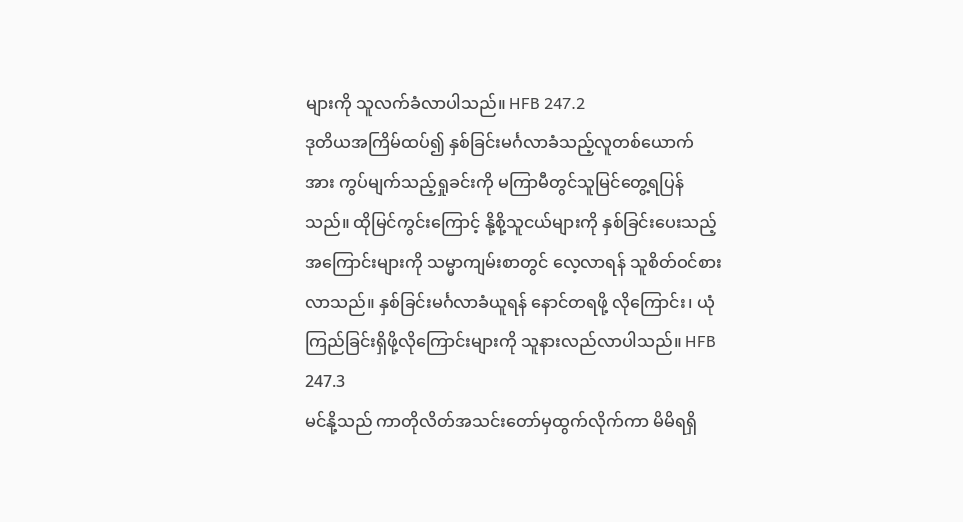များကို သူလက်ခံလာပါသည်။ HFB 247.2
ဒုတိယအကြိမ်ထပ်၍ နှစ်ခြင်းမင်္ဂလာခံသည့်လူတစ်ယောက်အား ကွပ်မျက်သည့်ရှုခင်းကို မကြာမီတွင်သူမြင်တွေ့ရပြန်သည်။ ထိုမြင်ကွင်းကြောင့် နို့စို့သူငယ်များကို နှစ်ခြင်းပေးသည့်အကြောင်းများကို သမ္မာကျမ်းစာတွင် လေ့လာရန် သူစိတ်ဝင်စားလာသည်။ နှစ်ခြင်းမင်္ဂလာခံယူရန် နောင်တရဖို့ လိုကြောင်း၊ ယုံကြည်ခြင်းရှိဖို့လိုကြောင်းများကို သူနားလည်လာပါသည်။ HFB 247.3
မင်နို့သည် ကာတိုလိတ်အသင်းတော်မှထွက်လိုက်ကာ မိမိရရှိ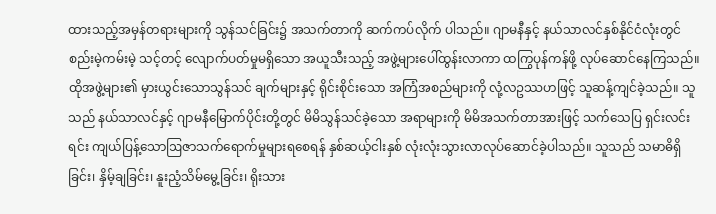ထားသည့်အမှန်တရားများကို သွန်သင်ခြင်း၌ အသက်တာကို ဆက်ကပ်လိုက် ပါသည်။ ဂျာမနီနှင့် နယ်သာလင်နှစ်နိုင်ငံလုံးတွင် စည်းမဲ့ကမ်းမဲ့ သင့်တင့် လျောက်ပတ်မှုမရှိသော အယူသီးသည့် အဖွဲ့များပေါ်ထွန်းလာကာ ထကြွပုန်ကန်ဖို့ လုပ်ဆောင်နေကြသည်။ ထိုအဖွဲ့များ၏ မှားယွင်းသောသွန်သင် ချက်များနှင့် ရိုင်းစိုင်းသော အကြံအစည်များကို လုံ့လဥဿဟဖြင့် သူဆန့်ကျင်ခဲ့သည်။ သူသည် နယ်သာလင်နှင့် ဂျာမနီမြောက်ပိုင်းတို့တွင် မိမိသွန်သင်ခဲ့သော အရာများကို မိမိအသက်တာအားဖြင့် သက်သေပြ ရှင်းလင်းရင်း ကျယ်ပြန့်သောဩဇာသက်ရောက်မှုများရစေရန် နှစ်ဆယ့်ငါးနှစ် လုံးလုံးသွားလာလုပ်ဆောင်ခဲ့ပါသည်။ သူသည် သမာဓိရှိခြင်း၊ နှိမ့်ချခြင်း၊ နူးညံ့သိမ်မွေ့ခြင်း၊ ရိုးသား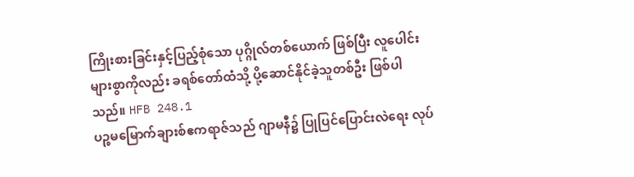ကြိုးစားခြင်းနှင့်ပြည့်စုံသော ပုဂ္ဂိုလ်တစ်ယောက် ဖြစ်ပြီး လူပေါင်းများစွာကိုလည်း ခရစ်တော်ထံသို့ ပို့ဆောင်နိုင်ခဲ့သူတစ်ဦး ဖြစ်ပါသည်။ HFB 248.1
ပဉ္စမမြောက်ချားစ်ဧကရာဇ်သည် ဂျာမနီ၌ ပြုပြင်ပြောင်းလဲရေး လုပ်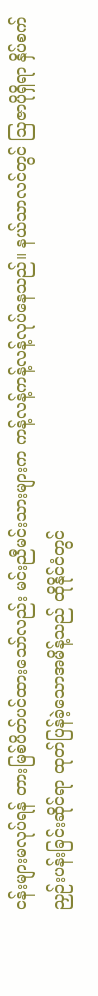ငန်းများမလုပ်ရန် တားမြစ်ပိတ်ပင်ထားသော်လည်း မင်းညီမင်းသားများက ကန့်လန့်ကန့်လန့်လုပ်နေသည်။ နယ်သာလင်တွင် ဩဇာပိုရှိရာ နှိပ်စက်ညှဉ်းပန်းခြင်းဆိုင်ရာ ထုတ်ပြန်ခဲ့သောအမိန့်သည် ထိုနိုင်ငံတွင်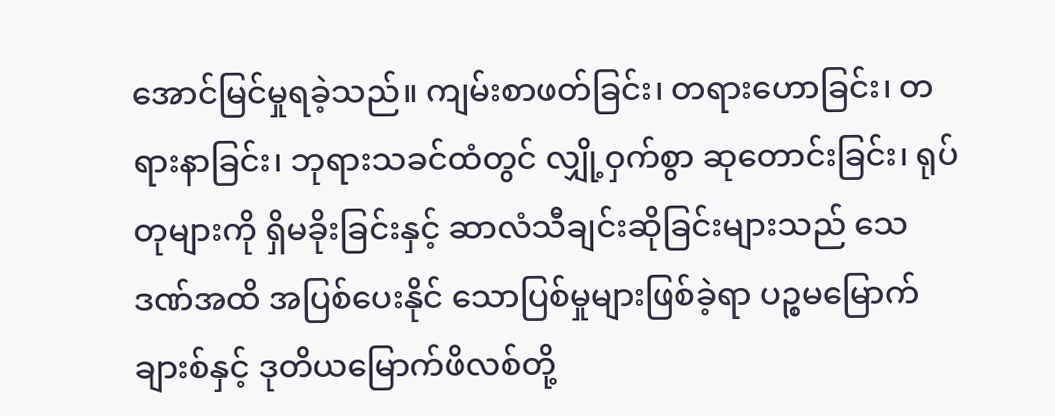အောင်မြင်မှုရခဲ့သည်။ ကျမ်းစာဖတ်ခြင်း၊ တရားဟောခြင်း၊ တရားနာခြင်း၊ ဘုရားသခင်ထံတွင် လျှို့ဝှက်စွာ ဆုတောင်းခြင်း၊ ရုပ်တုများကို ရှိမခိုးခြင်းနှင့် ဆာလံသီချင်းဆိုခြင်းများသည် သေဒဏ်အထိ အပြစ်ပေးနိုင် သောပြစ်မှုများဖြစ်ခဲ့ရာ ပဉ္စမမြောက်ချားစ်နှင့် ဒုတိယမြောက်ဖိလစ်တို့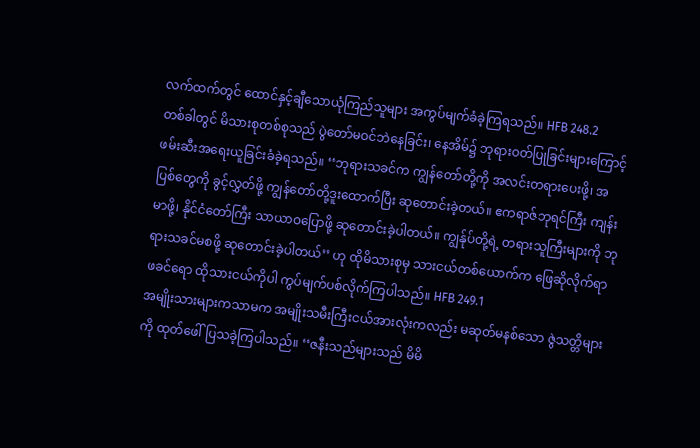လက်ထက်တွင် ထောင်နှင့်ချီသောယုံကြည်သူများ အကွပ်မျက်ခံခဲ့ကြရသည်။ HFB 248.2
တစ်ခါတွင် မိသားစုတစ်စုသည် ပွဲတော်မဝင်ဘဲနေခြင်း၊ နေအိမ်၌ ဘုရားဝတ်ပြုခြင်းများကြောင့် ဖမ်းဆီးအရေးယူခြင်းခံခဲ့ရသည်။ ‘‘ဘုရားသခင်က ကျွန်တော်တို့ကို အလင်းတရားပေးဖို့၊ အပြစ်တွေကို ခွင့်လွှတ်ဖို့ ကျွန်တော်တို့ဒူးထောက်ပြီး ဆုတောင်းခဲ့တယ်။ ဧကရာဇ်ဘုရင်ကြီး ကျန်းမာဖို့၊ နိုင်ငံတော်ကြီး သာယာဝပြောဖို့ ဆုတောင်းခဲ့ပါတယ်။ ကျွန်ုပ်တို့ရဲ့ တရားသူကြီးများကို ဘုရားသခင်မစဖို့ ဆုတောင်းခဲ့ပါတယ်’’ ဟု ထိုမိသားစုမှ သားငယ်တစ်ယောက်က ဖြေဆိုလိုက်ရာ ဖခင်ရော ထိုသားငယ်ကိုပါ ကွပ်မျက်ပစ်လိုက်ကြပါသည်။ HFB 249.1
အမျိုးသားများကသာမက အမျိုးသမီးကြီးငယ်အားလုံးကလည်း မဆုတ်မနစ်သော ဇွဲသတ္တိများကို ထုတ်ဖေါ်ပြသခဲ့ကြပါသည်။ ‘‘ဇနီးသည်များသည် မိမိ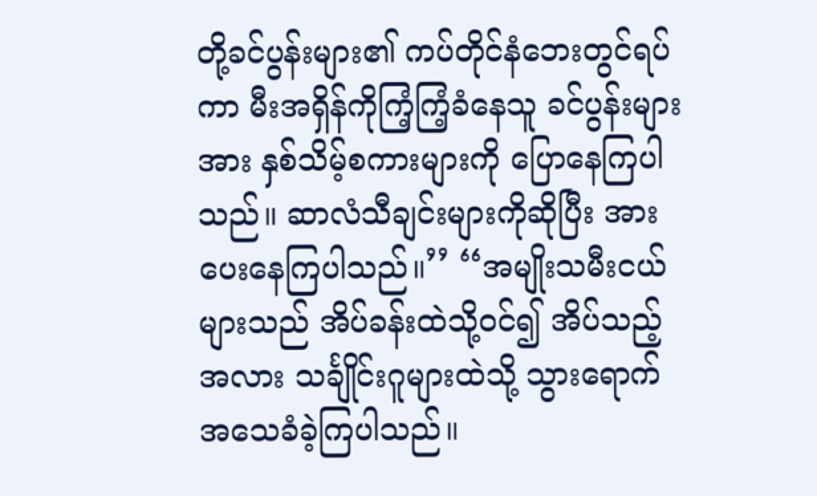တို့ခင်ပွန်းများ၏ ကပ်တိုင်နံဘေးတွင်ရပ်ကာ မီးအရှိန်ကိုကြံ့ကြံ့ခံနေသူ ခင်ပွန်းများအား နှစ်သိမ့်စကားများကို ပြောနေကြပါသည်။ ဆာလံသီချင်းများကိုဆိုပြီး အားပေးနေကြပါသည်။’’ ‘‘အမျိုးသမီးငယ်များသည် အိပ်ခန်းထဲသို့ဝင်၍ အိပ်သည့်အလား သင်္ချိုင်းဂူများထဲသို့ သွားရောက်အသေခံခဲ့ကြပါသည်။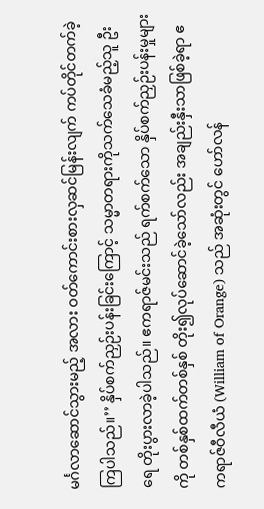မင်္ဂလာဆောင်သွားမည့် အလား ဝတ်ကောင်းစားလှဆင်မြန်းလျက် ကပ်တိုင်တက်ခဲ့ကြပါသည်။’’ နှိပ်စက်ညှဉ်းပန်းခြင်းကြောင့် သမ္မာတရားကိုသက်သေခံမည့်သူ ဦးရေ တိုးပွားလာခဲ့ပါသည်။ ဧကရာဇ်မင်းသည် ရက်စက်သော နှိပ်စက်ညှဉ်းပန်းမှုများကို တစ်နှစ်ထက်တစ်နှစ် တိုး၍လုပ်ဆောင်ခဲ့သော်လည်း အချည်းနှီးသာဖြစ်ခဲ့ရာ ဧကရာဇ်ဝီလီယံ (William of Orange) သည် အဆုံးတွင် ဟော်လန်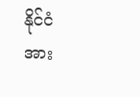နိုင်ငံအား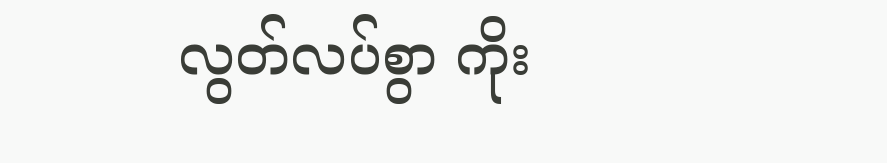လွတ်လပ်စွာ ကိုး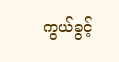ကွယ်ခွင့်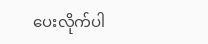ပေးလိုက်ပါ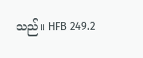သည်။ HFB 249.2